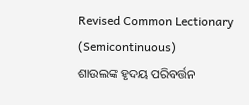Revised Common Lectionary (Semicontinuous)
ଶାଉଲଙ୍କ ହୃଦୟ ପରିବର୍ତ୍ତନ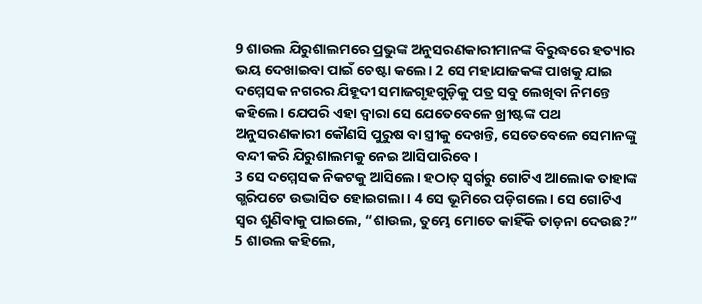9 ଶାଉଲ ଯିରୁଶାଲମରେ ପ୍ରଭୁଙ୍କ ଅନୁସରଣକାରୀମାନଙ୍କ ବିରୁଦ୍ଧରେ ହତ୍ୟାର ଭୟ ଦେଖାଇବା ପାଇଁ ଚେଷ୍ଟା କଲେ। 2 ସେ ମହାଯାଜକଙ୍କ ପାଖକୁ ଯାଇ ଦମ୍ମେସକ ନଗରର ଯିହୂଦୀ ସମାଜଗୃହଗୁଡ଼ିକୁ ପତ୍ର ସବୁ ଲେଖିବା ନିମନ୍ତେ କହିଲେ। ଯେପରି ଏହା ଦ୍ୱାରା ସେ ଯେତେବେଳେ ଖ୍ରୀଷ୍ଟଙ୍କ ପଥ ଅନୁସରଣକାରୀ କୌଣସି ପୁରୁଷ ବା ସ୍ତ୍ରୀକୁ ଦେଖନ୍ତି, ସେତେବେଳେ ସେମାନଙ୍କୁ ବନ୍ଦୀ କରି ଯିରୁଶାଲମକୁ ନେଇ ଆସିପାରିବେ।
3 ସେ ଦମ୍ମେସକ ନିକଟକୁ ଆସିଲେ। ହଠାତ୍ ସ୍ୱର୍ଗରୁ ଗୋଟିଏ ଆଲୋକ ତାହାଙ୍କ ଗ୍ଭରିପଟେ ଉଦ୍ଭାସିତ ହୋଇଗଲା। 4 ସେ ଭୂମିରେ ପଡ଼ିଗଲେ। ସେ ଗୋଟିଏ ସ୍ୱର ଶୁଣିବାକୁ ପାଇଲେ, “ଶାଉଲ, ତୁମ୍ଭେ ମୋତେ କାହିଁକି ତାଡ଼ନା ଦେଉଛ?”
5 ଶାଉଲ କହିଲେ,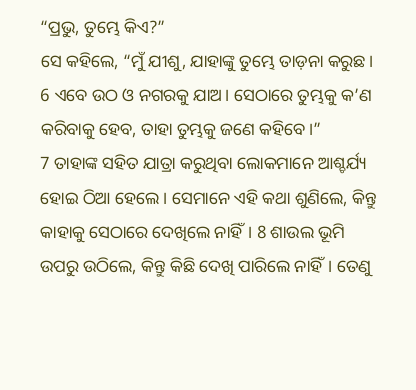“ପ୍ରଭୁ, ତୁମ୍ଭେ କିଏ?”
ସେ କହିଲେ, “ମୁଁ ଯୀଶୁ, ଯାହାଙ୍କୁ ତୁମ୍ଭେ ତାଡ଼ନା କରୁଛ। 6 ଏବେ ଉଠ ଓ ନଗରକୁ ଯାଅ। ସେଠାରେ ତୁମ୍ଭକୁ କ’ଣ କରିବାକୁ ହେବ, ତାହା ତୁମ୍ଭକୁ ଜଣେ କହିବେ।”
7 ତାହାଙ୍କ ସହିତ ଯାତ୍ରା କରୁଥିବା ଲୋକମାନେ ଆଶ୍ଚର୍ଯ୍ୟ ହୋଇ ଠିଆ ହେଲେ। ସେମାନେ ଏହି କଥା ଶୁଣିଲେ, କିନ୍ତୁ କାହାକୁ ସେଠାରେ ଦେଖିଲେ ନାହିଁ। 8 ଶାଉଲ ଭୂମି ଉପରୁ ଉଠିଲେ, କିନ୍ତୁ କିଛି ଦେଖି ପାରିଲେ ନାହିଁ। ତେଣୁ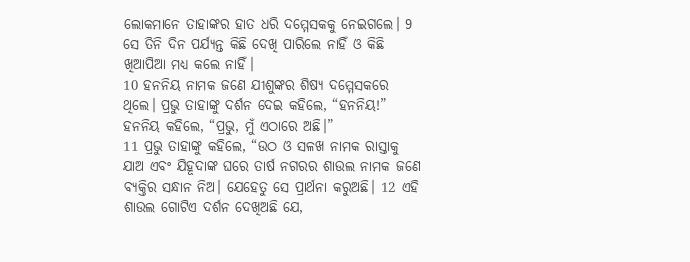ଲୋକମାନେ ତାହାଙ୍କର ହାତ ଧରି ଦମ୍ମେସକକୁ ନେଇଗଲେ। 9 ସେ ତିନି ଦିନ ପର୍ଯ୍ୟନ୍ତ କିଛି ଦେଖି ପାରିଲେ ନାହିଁ ଓ କିଛି ଖିଆପିଆ ମଧ୍ୟ କଲେ ନାହିଁ।
10 ହନନିୟ ନାମକ ଜଣେ ଯୀଶୁଙ୍କର ଶିଷ୍ୟ ଦମ୍ମେସକରେ ଥିଲେ। ପ୍ରଭୁ ତାହାଙ୍କୁ ଦର୍ଶନ ଦେଇ କହିଲେ, “ହନନିୟ!”
ହନନିୟ କହିଲେ, “ପ୍ରଭୁ, ମୁଁ ଏଠାରେ ଅଛି।”
11 ପ୍ରଭୁ ତାହାଙ୍କୁ କହିଲେ, “ଉଠ ଓ ସଳଖ ନାମକ ରାସ୍ତାକୁ ଯାଅ ଏବଂ ଯିହୂଦାଙ୍କ ଘରେ ତାର୍ଷ ନଗରର ଶାଉଲ ନାମକ ଜଣେ ବ୍ୟକ୍ତିର ସନ୍ଧାନ ନିଅ। ଯେହେତୁ ସେ ପ୍ରାର୍ଥନା କରୁଅଛି। 12 ଏହି ଶାଉଲ ଗୋଟିଏ ଦର୍ଶନ ଦେଖିଅଛି ଯେ,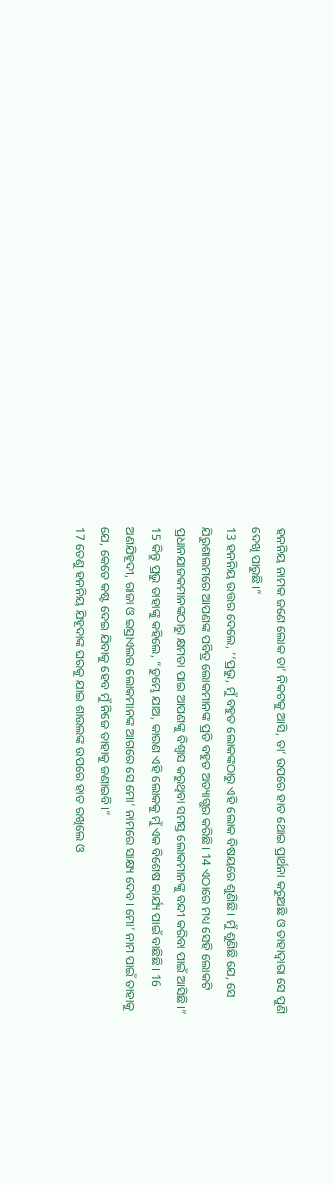ହନନିୟ ନାମକ ଜଣେ ଲୋକ ତା’ ନିକଟକୁ ଆସି, ତା’ ଉପରେ ହାତ ଥୋଇ ପ୍ରାର୍ଥନା କରୁଅଛି ଓ ତାହାଦ୍ୱାରା ସେ ପୁଣି ଦେଖି ପାରୁଛି।”
13 ହନନିୟ ଉତ୍ତର ଦେଲେ, ‘‘ପ୍ରଭୁ, ମୁଁ ବହୁତ ଲୋକଙ୍କଠାରୁ ଏହି ଲୋକ ବିଷୟରେ ଶୁଣିଛି। ମୁଁ ଶୁଣିଛି ଯେ, ସେ ଯିରୁଶାଲମରେ ଆପଣଙ୍କ ପବିତ୍ର ଲୋକମାନଙ୍କ ପ୍ରତି ବହୁତ ଅତ୍ୟାଗ୍ଭର କରିଛି। 14 ଏଠାରେ ମଧ୍ୟ ସେହି ଲୋକଟି ପ୍ରଧାନଯାଜକମାନଙ୍କଠାରୁ କ୍ଷମତା ପାଇ ଆପଣଙ୍କୁ ବିଶ୍ୱାସ କରୁଥିବା ସମସ୍ତ ଲୋକମାନଙ୍କୁ ବନ୍ଦୀ କରିବା ପାଇଁ ଆସିଛି।”
15 କିନ୍ତୁ ପ୍ରଭୁ ତାହାଙ୍କୁ କହିଲେ, “ତୁମ୍ଭେ ଯାଅ, କାରଣ ଏହି ଲୋକକୁ ମୁଁ ଏକ ବିଶେଷ କାର୍ଯ୍ୟ ପାଇଁ ବାଛିଛି। 16 ଅଣଯିହୂଦୀ, ରାଜା ଓ ଇସ୍ରାଏଲର ଲୋକମାନଙ୍କ ଆଗରେ ସେ ମୋ’ ନାମରେ ସାକ୍ଷ୍ୟ ଦେବ। ମୋ’ ନାମ ପାଇଁ ତାହାକୁ ଯେ, କେତେ କଷ୍ଟ ଦେଇ ଯିବାକୁ ହେବ ମୁଁ ନିଜେ ତାହାକୁ ଜଣାଇବି।”
17 ତେଣୁ ହନନିୟ ଯିହୂଦାଙ୍କ ଘରକୁ ଯାଇ ଶାଉଲଙ୍କ ଉପରେ ହାତ ରଖିଲେ ଓ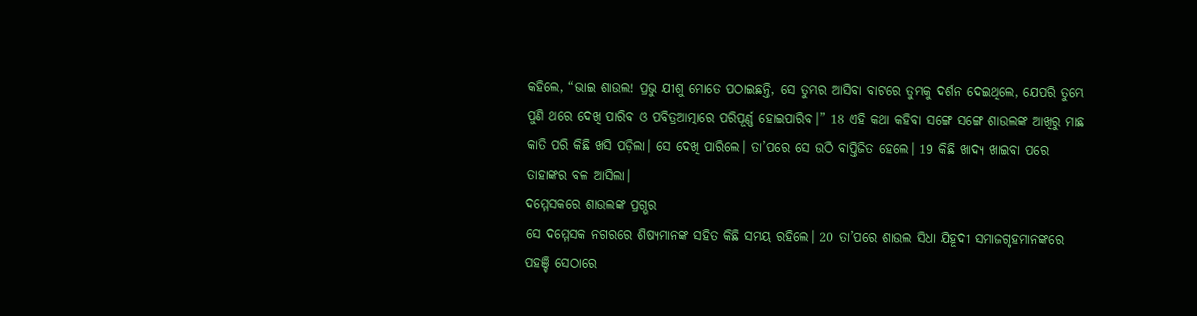କହିଲେ, “ଭାଇ ଶାଉଲ! ପ୍ରଭୁ ଯୀଶୁ ମୋତେ ପଠାଇଛନ୍ତି, ସେ ତୁମ୍ଭର ଆସିବା ବାଟରେ ତୁମ୍ଭକୁ ଦର୍ଶନ ଦେଇଥିଲେ, ଯେପରି ତୁମ୍ଭେ ପୁଣି ଥରେ ଦେଖି ପାରିବ ଓ ପବିତ୍ରଆତ୍ମାରେ ପରିପୂର୍ଣ୍ଣ ହୋଇପାରିବ।” 18 ଏହି କଥା କହିବା ସଙ୍ଗେ ସଙ୍ଗେ ଶାଉଲଙ୍କ ଆଖିରୁ ମାଛ କାତି ପରି କିଛି ଖସି ପଡ଼ିଲା। ସେ ଦେଖି ପାରିଲେ। ତା’ପରେ ସେ ଉଠି ବାପ୍ତିଜିତ ହେଲେ। 19 କିଛି ଖାଦ୍ୟ ଖାଇବା ପରେ ତାହାଙ୍କର ବଳ ଆସିଲା।
ଦମ୍ମେସକରେ ଶାଉଲଙ୍କ ପ୍ରଗ୍ଭର
ସେ ଦମ୍ମେସକ ନଗରରେ ଶିଷ୍ୟମାନଙ୍କ ସହିତ କିଛି ସମୟ ରହିଲେ। 20 ତା’ପରେ ଶାଉଲ ସିଧା ଯିହୂଦୀ ସମାଜଗୃହମାନଙ୍କରେ ପହଞ୍ଚି ସେଠାରେ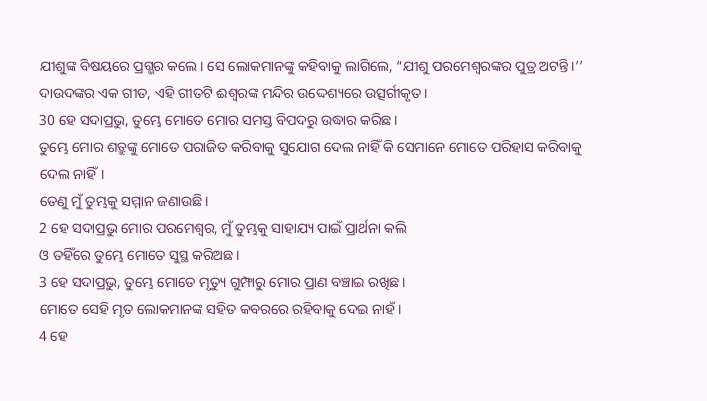ଯୀଶୁଙ୍କ ବିଷୟରେ ପ୍ରଗ୍ଭର କଲେ। ସେ ଲୋକମାନଙ୍କୁ କହିବାକୁ ଲାଗିଲେ, “ଯୀଶୁ ପରମେଶ୍ୱରଙ୍କର ପୁତ୍ର ଅଟନ୍ତି।’’
ଦାଉଦଙ୍କର ଏକ ଗୀତ, ଏହି ଗୀତଟି ଈଶ୍ୱରଙ୍କ ମନ୍ଦିର ଉଦ୍ଦେଶ୍ୟରେ ଉତ୍ସର୍ଗୀକୃତ।
30 ହେ ସଦାପ୍ରଭୁ, ତୁମ୍ଭେ ମୋତେ ମୋର ସମସ୍ତ ବିପଦରୁ ଉଦ୍ଧାର କରିଛ।
ତୁମ୍ଭେ ମୋର ଶତ୍ରୁଙ୍କୁ ମୋତେ ପରାଜିତ କରିବାକୁ ସୁଯୋଗ ଦେଲ ନାହିଁ କି ସେମାନେ ମୋତେ ପରିହାସ କରିବାକୁ ଦେଲ ନାହିଁ।
ତେଣୁ ମୁଁ ତୁମ୍ଭକୁ ସମ୍ମାନ ଜଣାଉଛି।
2 ହେ ସଦାପ୍ରଭୁ ମୋର ପରମେଶ୍ୱର, ମୁଁ ତୁମ୍ଭକୁ ସାହାଯ୍ୟ ପାଇଁ ପ୍ରାର୍ଥନା କଲି
ଓ ତହିଁରେ ତୁମ୍ଭେ ମୋତେ ସୁସ୍ଥ କରିଅଛ।
3 ହେ ସଦାପ୍ରଭୁ, ତୁମ୍ଭେ ମୋତେ ମୃତ୍ୟୁ ଗୁମ୍ଫାରୁ ମୋର ପ୍ରାଣ ବଞ୍ଚାଇ ରଖିଛ।
ମୋତେ ସେହି ମୃତ ଲୋକମାନଙ୍କ ସହିତ କବରରେ ରହିବାକୁ ଦେଇ ନାହଁ।
4 ହେ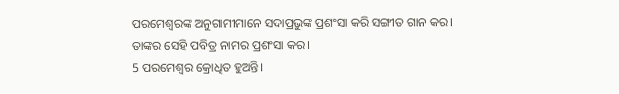ପରମେଶ୍ୱରଙ୍କ ଅନୁଗାମୀମାନେ ସଦାପ୍ରଭୁଙ୍କ ପ୍ରଶଂସା କରି ସଙ୍ଗୀତ ଗାନ କର।
ତାଙ୍କର ସେହି ପବିତ୍ର ନାମର ପ୍ରଶଂସା କର।
5 ପରମେଶ୍ୱର କ୍ରୋଧିତ ହୁଅନ୍ତି।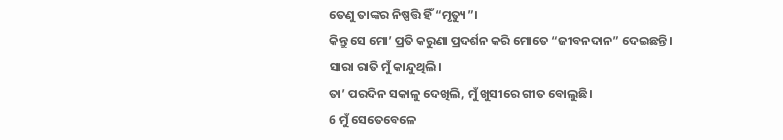ତେଣୁ ତାଙ୍କର ନିଷ୍ପତ୍ତି ହିଁ “ମୃତ୍ୟୁ”।
କିନ୍ତୁ ସେ ମୋ’ ପ୍ରତି କରୁଣା ପ୍ରଦର୍ଶନ କରି ମୋତେ “ଜୀବନଦାନ” ଦେଇଛନ୍ତି।
ସାରା ରାତି ମୁଁ କାନ୍ଦୁଥିଲି।
ତା’ ପରଦିନ ସକାଳୁ ଦେଖିଲି, ମୁଁ ଖୁସୀରେ ଗୀତ ବୋଲୁଛି।
6 ମୁଁ ସେତେବେଳେ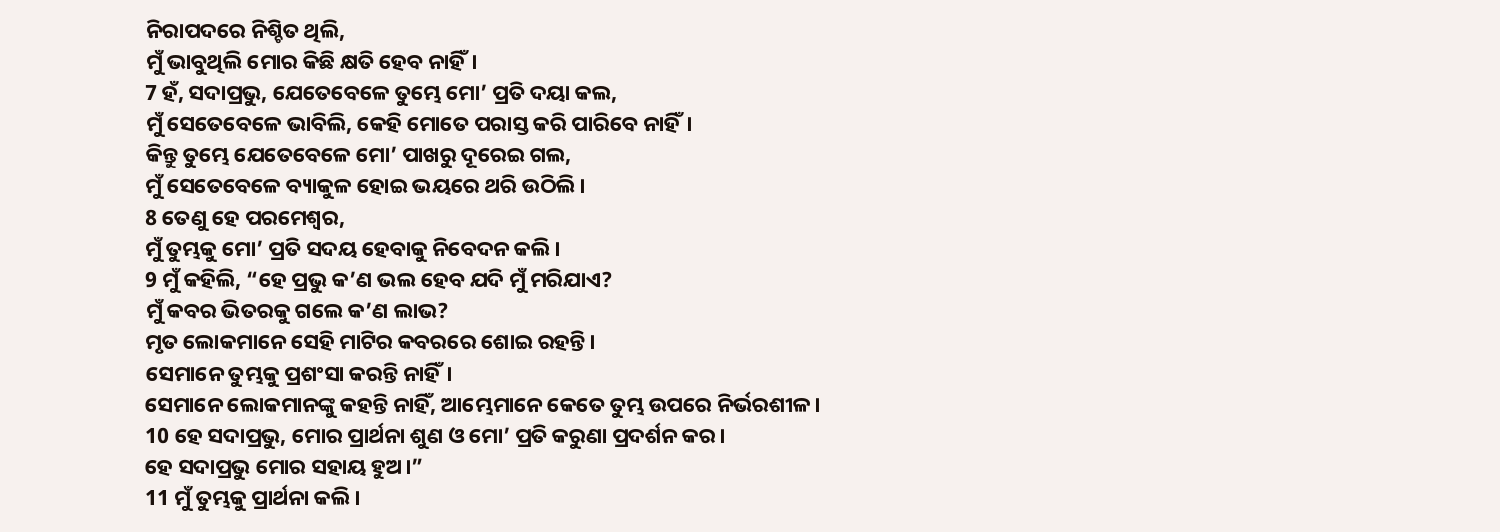ନିରାପଦରେ ନିଶ୍ଚିତ ଥିଲି,
ମୁଁ ଭାବୁଥିଲି ମୋର କିଛି କ୍ଷତି ହେବ ନାହିଁ।
7 ହଁ, ସଦାପ୍ରଭୁ, ଯେତେବେଳେ ତୁମ୍ଭେ ମୋ’ ପ୍ରତି ଦୟା କଲ,
ମୁଁ ସେତେବେଳେ ଭାବିଲି, କେହି ମୋତେ ପରାସ୍ତ କରି ପାରିବେ ନାହିଁ।
କିନ୍ତୁ ତୁମ୍ଭେ ଯେତେବେଳେ ମୋ’ ପାଖରୁ ଦୂରେଇ ଗଲ,
ମୁଁ ସେତେବେଳେ ବ୍ୟାକୁଳ ହୋଇ ଭୟରେ ଥରି ଉଠିଲି।
8 ତେଣୁ ହେ ପରମେଶ୍ୱର,
ମୁଁ ତୁମ୍ଭକୁ ମୋ’ ପ୍ରତି ସଦୟ ହେବାକୁ ନିବେଦନ କଲି।
9 ମୁଁ କହିଲି, “ହେ ପ୍ରଭୁ କ’ଣ ଭଲ ହେବ ଯଦି ମୁଁ ମରିଯାଏ?
ମୁଁ କବର ଭିତରକୁ ଗଲେ କ’ଣ ଲାଭ?
ମୃତ ଲୋକମାନେ ସେହି ମାଟିର କବରରେ ଶୋଇ ରହନ୍ତି।
ସେମାନେ ତୁମ୍ଭକୁ ପ୍ରଶଂସା କରନ୍ତି ନାହିଁ।
ସେମାନେ ଲୋକମାନଙ୍କୁ କହନ୍ତି ନାହିଁ, ଆମ୍ଭେମାନେ କେତେ ତୁମ୍ଭ ଉପରେ ନିର୍ଭରଶୀଳ।
10 ହେ ସଦାପ୍ରଭୁ, ମୋର ପ୍ରାର୍ଥନା ଶୁଣ ଓ ମୋ’ ପ୍ରତି କରୁଣା ପ୍ରଦର୍ଶନ କର।
ହେ ସଦାପ୍ରଭୁ ମୋର ସହାୟ ହୁଅ।”
11 ମୁଁ ତୁମ୍ଭକୁ ପ୍ରାର୍ଥନା କଲି।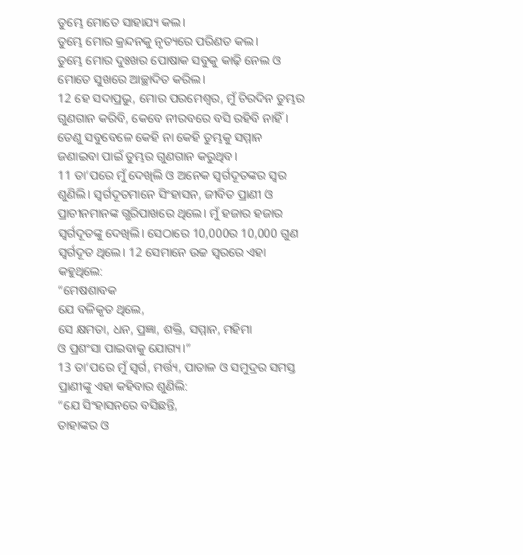ତୁମ୍ଭେ ମୋତେ ସାହାଯ୍ୟ କଲ।
ତୁମ୍ଭେ ମୋର କ୍ରନ୍ଦନକୁ ନୃତ୍ୟରେ ପରିଣତ କଲ।
ତୁମ୍ଭେ ମୋର ଦୁଃଖର ପୋଷାକ ସବୁକୁ କାଢ଼ି ନେଲ ଓ ମୋତେ ସୁଖରେ ଆଚ୍ଛାଦିତ କରିଲ।
12 ହେ ସଦାପ୍ରଭୁ, ମୋର ପରମେଶ୍ୱର, ମୁଁ ଚିରଦିନ ତୁମ୍ଭର ଗୁଣଗାନ କରିବି, କେବେ ନୀରବରେ ବସି ରହିବି ନାହିଁ।
ତେଣୁ ସବୁବେଳେ କେହି ନା କେହି ତୁମ୍ଭକୁ ସମ୍ମାନ ଜଣାଇବା ପାଇଁ ତୁମ୍ଭର ଗୁଣଗାନ କରୁଥିବ।
11 ତା’ପରେ ମୁଁ ଦେଖିଲି ଓ ଅନେକ ସ୍ୱର୍ଗଦୂତଙ୍କର ସ୍ୱର ଶୁଣିଲି। ସ୍ୱର୍ଗଦୂତମାନେ ସିଂହାସନ, ଜୀବିତ ପ୍ରାଣୀ ଓ ପ୍ରାଚୀନମାନଙ୍କ ଗ୍ଭରିପାଖରେ ଥିଲେ। ମୁଁ ହଜାର ହଜାର ସ୍ୱର୍ଗଦୂତଙ୍କୁ ଦେଖିଲି। ସେଠାରେ 10,000ର 10,000 ଗୁଣ ସ୍ୱର୍ଗଦୂତ ଥିଲେ। 12 ସେମାନେ ଉଚ୍ଚ ସ୍ୱରରେ ଏହା କହୁଥିଲେ:
“ମେଷଶାବକ
ଯେ ବଳିକୃତ ଥିଲେ,
ସେ କ୍ଷମତା, ଧନ, ପ୍ରଜ୍ଞା, ଶକ୍ତି, ସମ୍ମାନ, ମହିମା
ଓ ପ୍ରଶଂସା ପାଇବାକୁ ଯୋଗ୍ୟ।”
13 ତା’ପରେ ମୁଁ ସ୍ୱର୍ଗ, ମର୍ତ୍ତ୍ୟ, ପାତାଳ ଓ ସମୁଦ୍ରର ସମସ୍ତ ପ୍ରାଣୀଙ୍କୁ ଏହା କହିବାର ଶୁଣିଲି:
“ଯେ ସିଂହାସନରେ ବସିଛନ୍ତି,
ତାହାଙ୍କର ଓ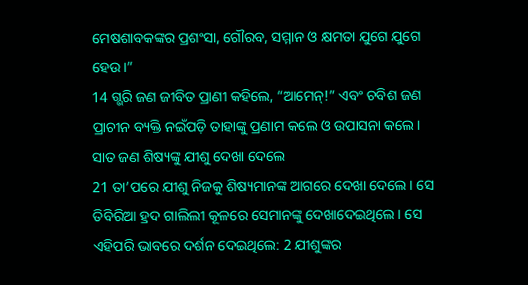ମେଷଶାବକଙ୍କର ପ୍ରଶଂସା, ଗୌରବ, ସମ୍ମାନ ଓ କ୍ଷମତା ଯୁଗେ ଯୁଗେ ହେଉ।”
14 ଗ୍ଭରି ଜଣ ଜୀବିତ ପ୍ରାଣୀ କହିଲେ, “ଆମେନ୍!” ଏବଂ ଚବିଶ ଜଣ ପ୍ରାଚୀନ ବ୍ୟକ୍ତି ନଇଁପଡ଼ି ତାହାଙ୍କୁ ପ୍ରଣାମ କଲେ ଓ ଉପାସନା କଲେ।
ସାତ ଜଣ ଶିଷ୍ୟଙ୍କୁ ଯୀଶୁ ଦେଖା ଦେଲେ
21 ତା’ପରେ ଯୀଶୁ ନିଜକୁ ଶିଷ୍ୟମାନଙ୍କ ଆଗରେ ଦେଖା ଦେଲେ। ସେ ତିବିରିଆ ହ୍ରଦ ଗାଲିଲୀ କୂଳରେ ସେମାନଙ୍କୁ ଦେଖାଦେଇଥିଲେ। ସେ ଏହିପରି ଭାବରେ ଦର୍ଶନ ଦେଇଥିଲେ: 2 ଯୀଶୁଙ୍କର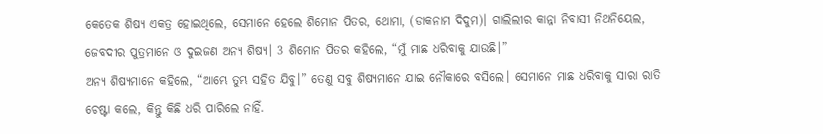କେତେକ ଶିଷ୍ୟ ଏକତ୍ର ହୋଇଥିଲେ, ସେମାନେ ହେଲେ ଶିମୋନ ପିତର, ଥୋମା, (ଡାକନାମ ଦିଦୁମ)। ଗାଲିଲୀର କାନ୍ନା ନିବାସୀ ନିଥନିୟେଲ, ଜେବଦୀର ପୁତ୍ରମାନେ ଓ ଦୁଇଜଣ ଅନ୍ୟ ଶିଷ୍ୟ। 3 ଶିମୋନ ପିତର କହିଲେ, “ମୁଁ ମାଛ ଧରିବାକୁ ଯାଉଛି।”
ଅନ୍ୟ ଶିଷ୍ୟମାନେ କହିଲେ, “ଆମ୍ଭେ ତୁମ୍ଭ ସହିତ ଯିବୁ।” ତେଣୁ ସବୁ ଶିଷ୍ୟମାନେ ଯାଇ ନୌକାରେ ବସିଲେ। ସେମାନେ ମାଛ ଧରିବାକୁ ସାରା ରାତି ଚେଷ୍ଟା କଲେ, କିନ୍ତୁ କିଛି ଧରି ପାରିଲେ ନାହିଁ.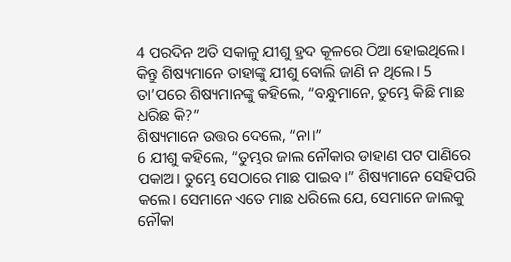4 ପରଦିନ ଅତି ସକାଳୁ ଯୀଶୁ ହ୍ରଦ କୂଳରେ ଠିଆ ହୋଇଥିଲେ। କିନ୍ତୁ ଶିଷ୍ୟମାନେ ତାହାଙ୍କୁ ଯୀଶୁ ବୋଲି ଜାଣି ନ ଥିଲେ। 5 ତା’ପରେ ଶିଷ୍ୟମାନଙ୍କୁ କହିଲେ, “ବନ୍ଧୁମାନେ, ତୁମ୍ଭେ କିଛି ମାଛ ଧରିଛ କି?”
ଶିଷ୍ୟମାନେ ଉତ୍ତର ଦେଲେ, “ନା।”
6 ଯୀଶୁ କହିଲେ, “ତୁମ୍ଭର ଜାଲ ନୌକାର ଡାହାଣ ପଟ ପାଣିରେ ପକାଅ। ତୁମ୍ଭେ ସେଠାରେ ମାଛ ପାଇବ।” ଶିଷ୍ୟମାନେ ସେହିପରି କଲେ। ସେମାନେ ଏତେ ମାଛ ଧରିଲେ ଯେ, ସେମାନେ ଜାଲକୁ ନୌକା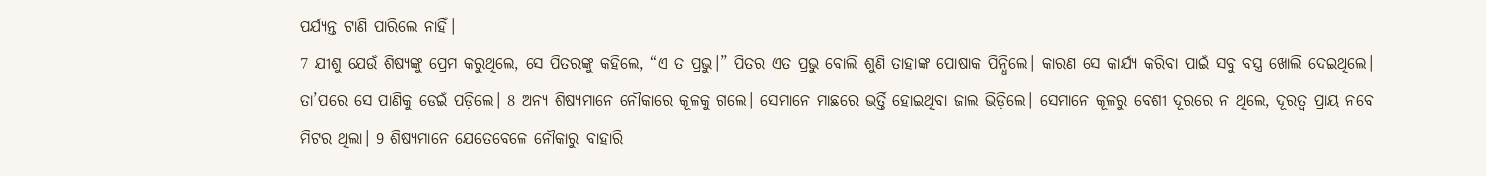ପର୍ଯ୍ୟନ୍ତ ଟାଣି ପାରିଲେ ନାହିଁ।
7 ଯୀଶୁ ଯେଉଁ ଶିଷ୍ୟଙ୍କୁ ପ୍ରେମ କରୁଥିଲେ, ସେ ପିତରଙ୍କୁ କହିଲେ, “ଏ ତ ପ୍ରଭୁ।” ପିତର ଏତ ପ୍ରଭୁ ବୋଲି ଶୁଣି ତାହାଙ୍କ ପୋଷାକ ପିନ୍ଧିଲେ। କାରଣ ସେ କାର୍ଯ୍ୟ କରିବା ପାଇଁ ସବୁ ବସ୍ତ୍ର ଖୋଲି ଦେଇଥିଲେ। ତା’ପରେ ସେ ପାଣିକୁ ଡେଇଁ ପଡ଼ିଲେ। 8 ଅନ୍ୟ ଶିଷ୍ୟମାନେ ନୌକାରେ କୂଳକୁ ଗଲେ। ସେମାନେ ମାଛରେ ଭର୍ତ୍ତି ହୋଇଥିବା ଜାଲ ଭିଡ଼ିଲେ। ସେମାନେ କୂଳରୁ ବେଶୀ ଦୂରରେ ନ ଥିଲେ, ଦୂରତ୍ୱ ପ୍ରାୟ ନବେ ମିଟର ଥିଲା। 9 ଶିଷ୍ୟମାନେ ଯେତେବେଳେ ନୌକାରୁ ବାହାରି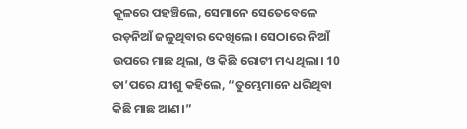କୂଳରେ ପହଞ୍ଚିଲେ, ସେମାନେ ସେତେବେଳେ ରଡ଼ନିଆଁ ଜଳୁଥିବାର ଦେଖିଲେ। ସେଠାରେ ନିଆଁ ଉପରେ ମାଛ ଥିଲା, ଓ କିଛି ରୋଟୀ ମଧ୍ୟ ଥିଲା। 10 ତା’ପରେ ଯୀଶୁ କହିଲେ, “ତୁମ୍ଭେମାନେ ଧରିଥିବା କିଛି ମାଛ ଆଣ।”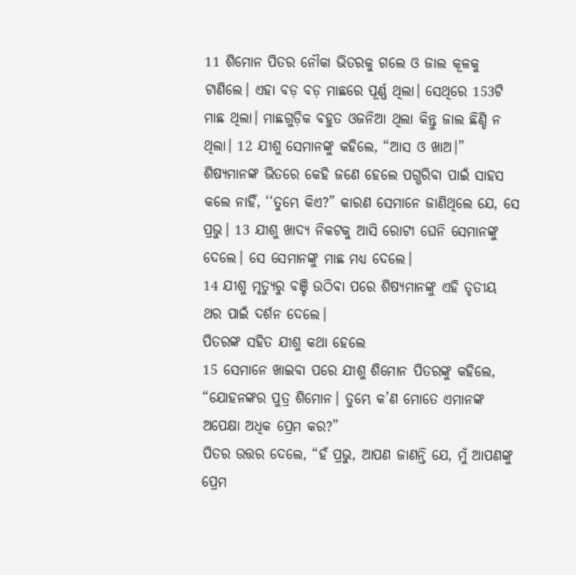11 ଶିମୋନ ପିତର ନୌକା ଭିତରକୁ ଗଲେ ଓ ଜାଲ କୂଳକୁ ଟାଣିଲେ। ଏହା ବଡ଼ ବଡ଼ ମାଛରେ ପୂର୍ଣ୍ଣ ଥିଲା। ସେଥିରେ 153ଟି ମାଛ ଥିଲା। ମାଛଗୁଡ଼ିକ ବହୁତ ଓଜନିଆ ଥିଲା କିନ୍ତୁ ଜାଲ ଛିଣ୍ଡି ନ ଥିଲା। 12 ଯୀଶୁ ସେମାନଙ୍କୁ କହିଲେ, “ଆସ ଓ ଖାଅ।” ଶିଷ୍ୟମାନଙ୍କ ଭିତରେ କେହି ଜଣେ ହେଲେ ପଗ୍ଭରିବା ପାଇଁ ସାହସ କଲେ ନାହିଁ, ‘‘ତୁମ୍ଭେ କିଏ?” କାରଣ ସେମାନେ ଜାଣିଥିଲେ ଯେ, ସେ ପ୍ରଭୁ। 13 ଯୀଶୁ ଖାଦ୍ୟ ନିକଟକୁ ଆସି ରୋଟୀ ଘେନି ସେମାନଙ୍କୁ ଦେଲେ। ସେ ସେମାନଙ୍କୁ ମାଛ ମଧ୍ୟ ଦେଲେ।
14 ଯୀଶୁ ମୃତ୍ୟୁରୁ ବଞ୍ଚି ଉଠିବା ପରେ ଶିଷ୍ୟମାନଙ୍କୁ ଏହି ତୃତୀୟ ଥର ପାଇଁ ଦର୍ଶନ ଦେଲେ।
ପିତରଙ୍କ ସହିତ ଯୀଶୁ କଥା ହେଲେ
15 ସେମାନେ ଖାଇବା ପରେ ଯୀଶୁ ଶିମୋନ ପିତରଙ୍କୁ କହିଲେ, “ଯୋହନଙ୍କର ପୁତ୍ର ଶିମୋନ। ତୁମ୍ଭେ କ’ଣ ମୋତେ ଏମାନଙ୍କ ଅପେକ୍ଷା ଅଧିକ ପ୍ରେମ କର?”
ପିତର ଉତ୍ତର ଦେଲେ, “ହଁ ପ୍ରଭୁ, ଆପଣ ଜାଣନ୍ତି ଯେ, ମୁଁ ଆପଣଙ୍କୁ ପ୍ରେମ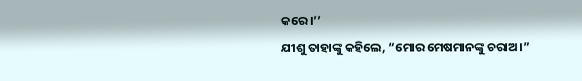କରେ।’’
ଯୀଶୁ ତାହାଙ୍କୁ କହିଲେ, “ମୋର ମେଷମାନଙ୍କୁ ଚରାଅ।”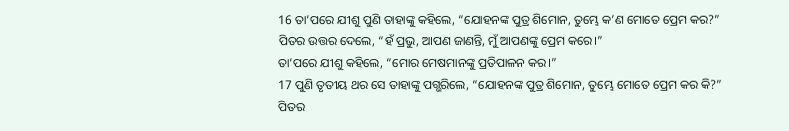16 ତା’ପରେ ଯୀଶୁ ପୁଣି ତାହାଙ୍କୁ କହିଲେ, “ଯୋହନଙ୍କ ପୁତ୍ର ଶିମୋନ, ତୁମ୍ଭେ କ’ଣ ମୋତେ ପ୍ରେମ କର?”
ପିତର ଉତ୍ତର ଦେଲେ, “ହଁ ପ୍ରଭୁ, ଆପଣ ଜାଣନ୍ତି, ମୁଁ ଆପଣଙ୍କୁ ପ୍ରେମ କରେ।”
ତା’ପରେ ଯୀଶୁ କହିଲେ, “ମୋର ମେଷମାନଙ୍କୁ ପ୍ରତିପାଳନ କର।”
17 ପୁଣି ତୃତୀୟ ଥର ସେ ତାହାଙ୍କୁ ପଗ୍ଭରିଲେ, “ଯୋହନଙ୍କ ପୁତ୍ର ଶିମୋନ, ତୁମ୍ଭେ ମୋତେ ପ୍ରେମ କର କି?”
ପିତର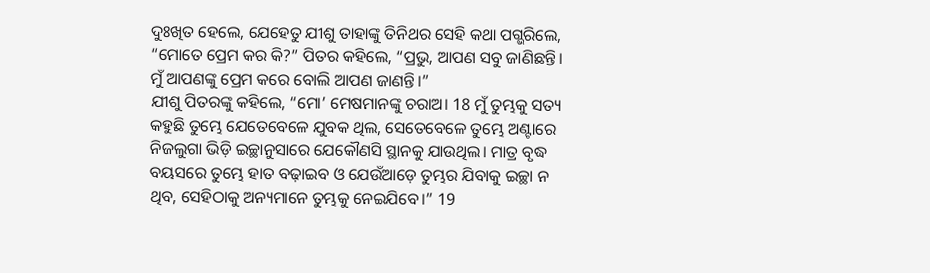ଦୁଃଖିତ ହେଲେ, ଯେହେତୁ ଯୀଶୁ ତାହାଙ୍କୁ ତିନିଥର ସେହି କଥା ପଗ୍ଭରିଲେ, “ମୋତେ ପ୍ରେମ କର କି?” ପିତର କହିଲେ, “ପ୍ରଭୁ, ଆପଣ ସବୁ ଜାଣିଛନ୍ତି। ମୁଁ ଆପଣଙ୍କୁ ପ୍ରେମ କରେ ବୋଲି ଆପଣ ଜାଣନ୍ତି।”
ଯୀଶୁ ପିତରଙ୍କୁ କହିଲେ, “ମୋ’ ମେଷମାନଙ୍କୁ ଚରାଅ। 18 ମୁଁ ତୁମ୍ଭକୁ ସତ୍ୟ କହୁଛି ତୁମ୍ଭେ ଯେତେବେଳେ ଯୁବକ ଥିଲ, ସେତେବେଳେ ତୁମ୍ଭେ ଅଣ୍ଟାରେ ନିଜଲୁଗା ଭିଡ଼ି ଇଚ୍ଛାନୁସାରେ ଯେକୌଣସି ସ୍ଥାନକୁ ଯାଉଥିଲ। ମାତ୍ର ବୃଦ୍ଧ ବୟସରେ ତୁମ୍ଭେ ହାତ ବଢ଼ାଇବ ଓ ଯେଉଁଆଡ଼େ ତୁମ୍ଭର ଯିବାକୁ ଇଚ୍ଛା ନ ଥିବ, ସେହିଠାକୁ ଅନ୍ୟମାନେ ତୁମ୍ଭକୁ ନେଇଯିବେ।” 19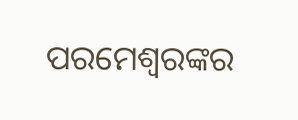ପରମେଶ୍ୱରଙ୍କର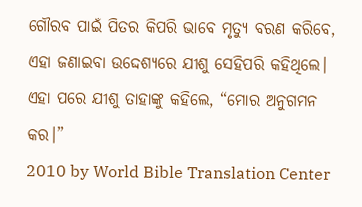ଗୌରବ ପାଇଁ ପିତର କିପରି ଭାବେ ମୃତ୍ୟୁ ବରଣ କରିବେ, ଏହା ଜଣାଇବା ଉଦ୍ଦେଶ୍ୟରେ ଯୀଶୁ ସେହିପରି କହିଥିଲେ। ଏହା ପରେ ଯୀଶୁ ତାହାଙ୍କୁ କହିଲେ, “ମୋର ଅନୁଗମନ କର।”
2010 by World Bible Translation Center